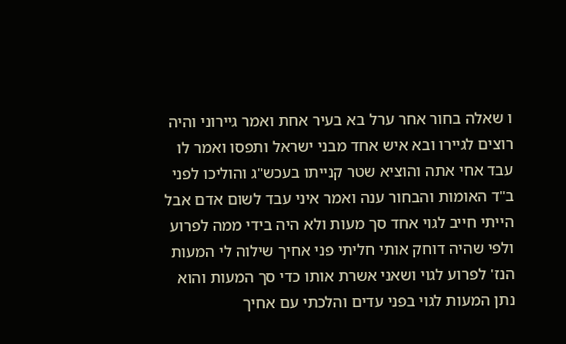ו שאלה בחור אחר ערל בא בעיר אחת ואמר גיירוני והיה רוצים לגיירו ובא איש אחד מבני ישראל ותפסו ואמר לו עבד אחי אתה והוציא שטר קנייתו בעכש"ג והוליכו לפני ב"ד האומות והבחור ענה ואמר איני עבד לשום אדם אבל הייתי חייב לגוי אחד סך מעות ולא היה בידי ממה לפרוע ולפי שהיה דוחק אותי חליתי פני אחיך שילוה לי המעות הנז' לפרוע לגוי ושאני אשרת אותו כדי סך המעות והוא נתן המעות לגוי בפני עדים והלכתי עם אחיך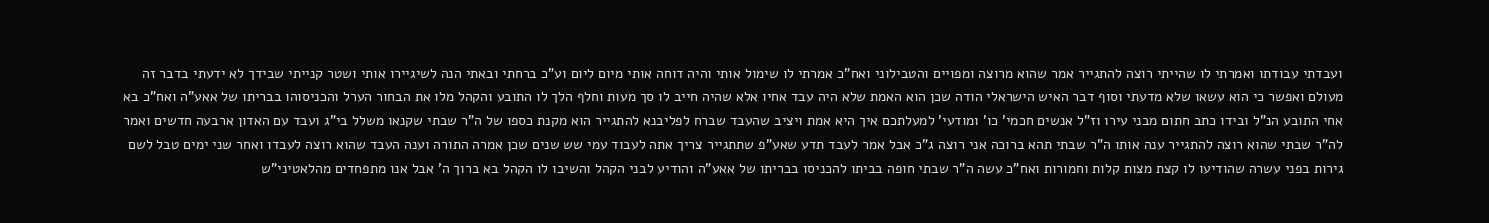ועבדתי עבודתו ואמרתי לו שהייתי רוצה להתגייר אמר שהוא מרוצה ומפויים והטבילוני ואח"כ אמרתי לו שימול אותי והיה דוחה אותי מיום ליום וע"כ ברחתי ובאתי הנה לשיגיירו אותי ושטר קנייתי שבידך לא ידעתי בדבר זה מעולם ואפשר כי הוא עשאו שלא מדעתי וסוף דבר האיש הישראלי הודה שכן הוא האמת שלא היה עבד אחיו אלא שהיה חייב לו סך מעות וחלף הלך לו התובע והקהל מלו את הבחור הערל והכניסוהו בבריתו של אאע"ה ואח"כ בא אחי התובע הנ"ל ובידו כתב חתום מבני עירו וז"ל אנשים חכמי' כו' ומודעי' למעלתכם איך היא אמת ויציב שהעבד שברח לפליבנא להתגייר הוא מקנת כספו של ה"ר שבתי שקנאו משלל בי"ג ועבד עם האדון ארבעה חדשים ואמר לה"ר שבתי שהוא רוצה להתגייר ענה אותו ה"ר שבתי תהא ברוכה אני רוצה ג"כ אבל אמר לעבד תדע שאע"פ שתתגייר צריך אתה לעבוד עמי שש שנים שכן אמרה התורה וענה העבד שהוא רוצה לעבדו ואחר שני ימים טבל לשם גירות בפני עשרה שהודיעו לו קצת מצות קלות וחמורות ואח"כ עשה ה"ר שבתי חופה בביתו להכניסו בבריתו של אאע"ה והודיע לבני הקהל והשיבו לו הקהל בא ברוך ה' אבל אנו מתפחדים מהלאטיני"ש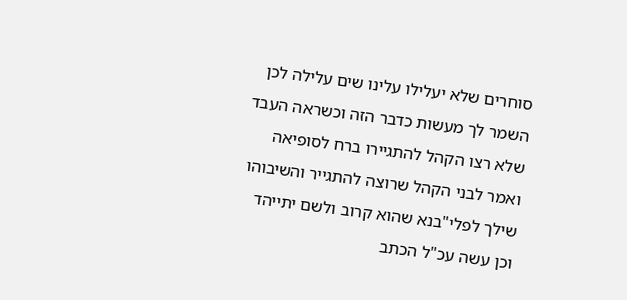סוחרים שלא יעלילו עלינו שים עלילה לכן השמר לך מעשות כדבר הזה וכשראה העבד שלא רצו הקהל להתגיירו ברח לסופיאה ואמר לבני הקהל שרוצה להתגייר והשיבוהו שילך לפלי"בנא שהוא קרוב ולשם יתייהד וכן עשה עכ"ל הכתב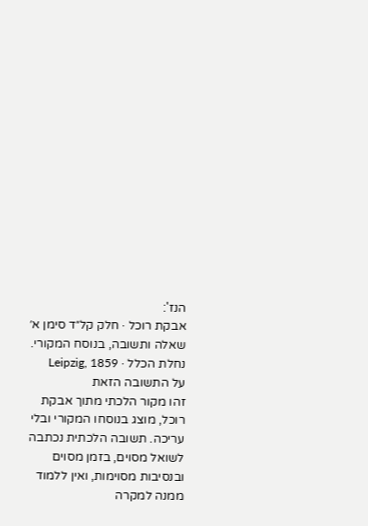הנז':
אבקת רוכל · חלק קל״ד סימן א׳
שאלה ותשובה, בנוסח המקורי.
נחלת הכלל · Leipzig, 1859
על התשובה הזאת
זהו מקור הלכתי מתוך אבקת רוכל, מוצג בנוסחו המקורי ובלי עריכה. תשובה הלכתית נכתבה לשואל מסוים, בזמן מסוים ובנסיבות מסוימות, ואין ללמוד ממנה למקרה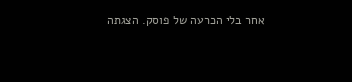אחר בלי הכרעה של פוסק. הצגתה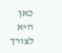כאן היא לצורך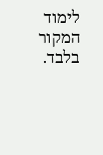לימוד המקור בלבד.